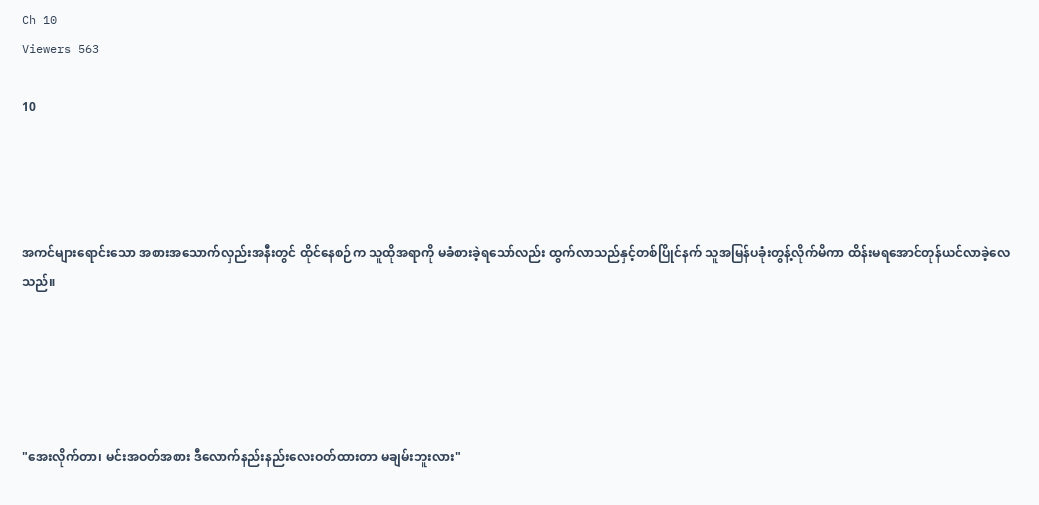Ch 10
Viewers 563

10




အကင်များရောင်းသော အစားအသောက်လှည်းအနီးတွင် ထိုင်နေစဉ်က သူထိုအရာကို မခံစားခဲ့ရသော်လည်း ထွက်လာသည်နှင့်တစ်ပြိုင်နက် သူအမြန်ပခုံးတွန့်လိုက်မိကာ ထိန်းမရအောင်တုန်ယင်လာခဲ့လေသည်။





"အေးလိုက်တာ၊ မင်းအဝတ်အစား ဒီလောက်နည်းနည်းလေးဝတ်ထားတာ မချမ်းဘူးလား"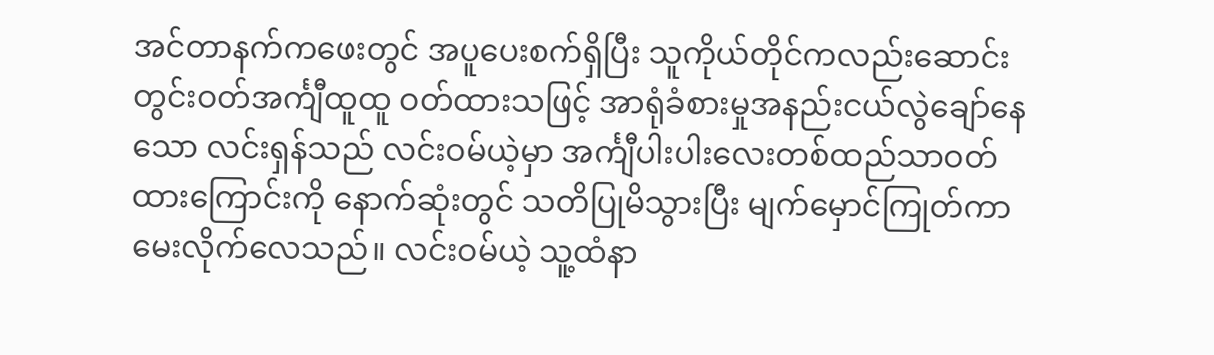အင်တာနက်ကဖေးတွင် အပူပေးစက်ရှိပြီး သူကိုယ်တိုင်ကလည်းဆောင်းတွင်းဝတ်အင်္ကျီထူထူ ဝတ်ထားသဖြင့် အာရုံခံစားမှုအနည်းငယ်လွဲချော်နေသော လင်းရှန်သည် လင်းဝမ်ယဲ့မှာ အင်္ကျီပါးပါးလေးတစ်ထည်သာဝတ်ထားကြောင်းကို နောက်ဆုံးတွင် သတိပြုမိသွားပြီး မျက်မှောင်ကြုတ်ကာ မေးလိုက်လေသည်။ လင်းဝမ်ယဲ့ သူ့ထံနာ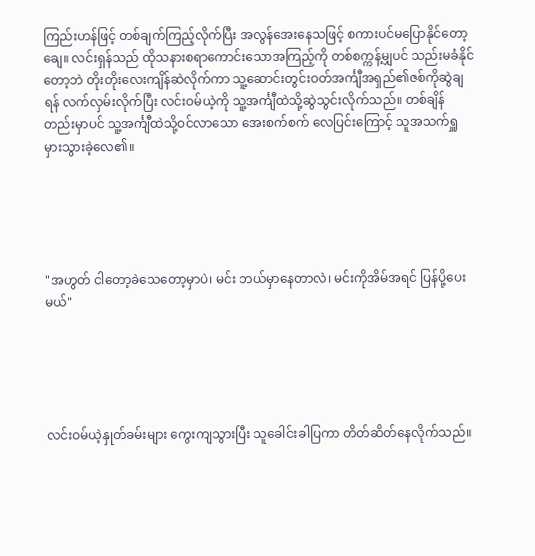ကြည်းဟန်ဖြင့် တစ်ချက်ကြည့်လိုက်ပြီး အလွန်အေးနေသဖြင့် စကားပင်မပြောနိုင်တော့ချေ။ လင်းရှန်သည် ထိုသနားစရာကောင်းသောအကြည့်ကို တစ်စက္ကန့်မျှပင် သည်းမခံနိုင်တော့ဘဲ တိုးတိုးလေးကျိန်ဆဲလိုက်ကာ သူ့ဆောင်းတွင်းဝတ်အင်္ကျီအရှည်၏ဇစ်ကိုဆွဲချရန် လက်လှမ်းလိုက်ပြီး လင်းဝမ်ယဲ့ကို သူ့အင်္ကျီထဲသို့ဆွဲသွင်းလိုက်သည်။ တစ်ချိန်တည်းမှာပင် သူ့အင်္ကျီထဲသို့ဝင်လာသော အေးစက်စက် လေပြင်းကြောင့် သူအသက်ရှူမှားသွားခဲ့လေ၏။





"အဟွတ် ငါတော့ခဲသေတော့မှာပဲ၊ မင်း ဘယ်မှာနေတာလဲ၊ မင်းကိုအိမ်အရင် ပြန်ပို့ပေးမယ်"





လင်းဝမ်ယဲ့နှုတ်ခမ်းများ ကွေးကျသွားပြီး သူခေါင်းခါပြကာ တိတ်ဆိတ်နေလိုက်သည်။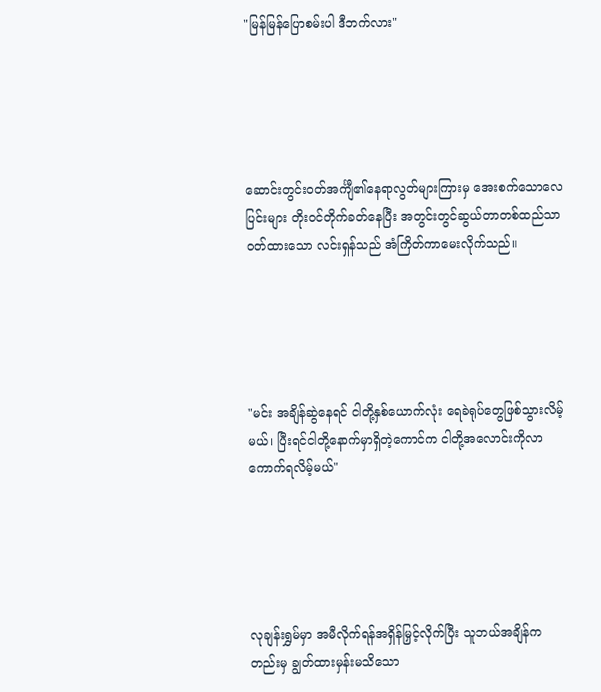"မြန်မြန်ပြောစမ်းပါ ဒီဘက်လား"





ဆောင်းတွင်းဝတ်အင်္ကျီ၏နေရာလွတ်များကြားမှ အေးစက်သောလေပြင်းများ တိုးဝင်တိုက်ခတ်နေပြီး အတွင်းတွင်ဆွယ်တာတစ်ထည်သာ ဝတ်ထားသော လင်းရှန်သည် အံကြိတ်ကာမေးလိုက်သည်။





"မင်း အချိန်ဆွဲနေရင် ငါတို့နှစ်ယောက်လုံး ရေခဲရုပ်တွေဖြစ်သွားလိမ့်မယ်၊ ပြီးရင်ငါတို့နောက်မှာရှိတဲ့ကောင်က ငါတို့အလောင်းကိုလာကောက်ရလိမ့်မယ်"





လုချန်းရွှမ်မှာ အမီလိုက်ရန်အရှိန်မြှင့်လိုက်ပြီး သူဘယ်အချိန်ကတည်းမှ ချွတ်ထားမှန်းမသိသော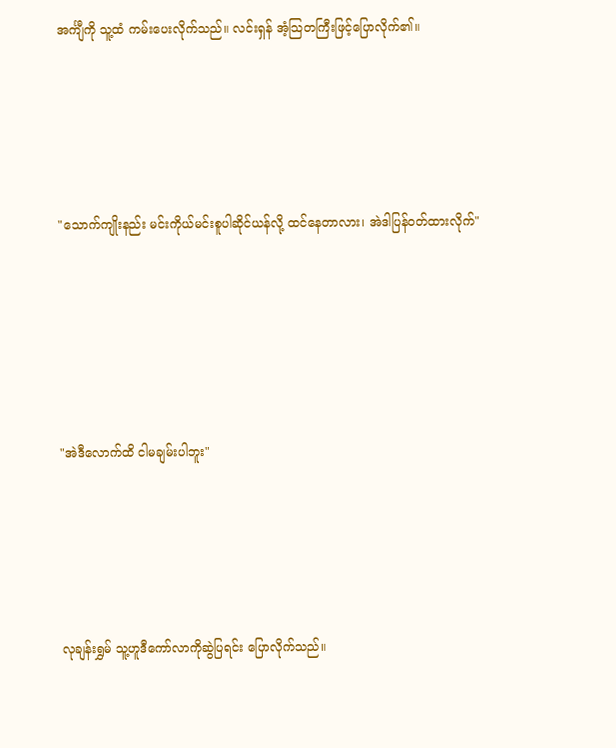အင်္ကျီကို သူ့ထံ ကမ်းပေးလိုက်သည်။ လင်းရှန် အံ့သြတကြီးဖြင့်ပြောလိုက်၏။





"သောက်ကျိုးနည်း မင်းကိုယ်မင်းစူပါဆိုင်ယန်လို့ ထင်နေတာလား၊ အဲဒါပြန်ဝတ်ထားလိုက်"






"အဲဒီလောက်ထိ ငါမချမ်းပါဘူး"





လုချန်းရွှမ် သူ့ဟူဒီကော်လာကိုဆွဲပြရင်း ပြောလိုက်သည်။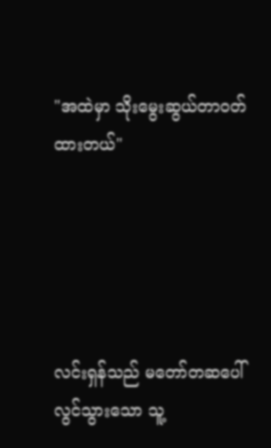"အထဲမှာ သိုးမွေးဆွယ်တာဝတ်ထားတယ်"





လင်းရှန်သည် မတော်တဆပေါ်လွင်သွားသော သူ့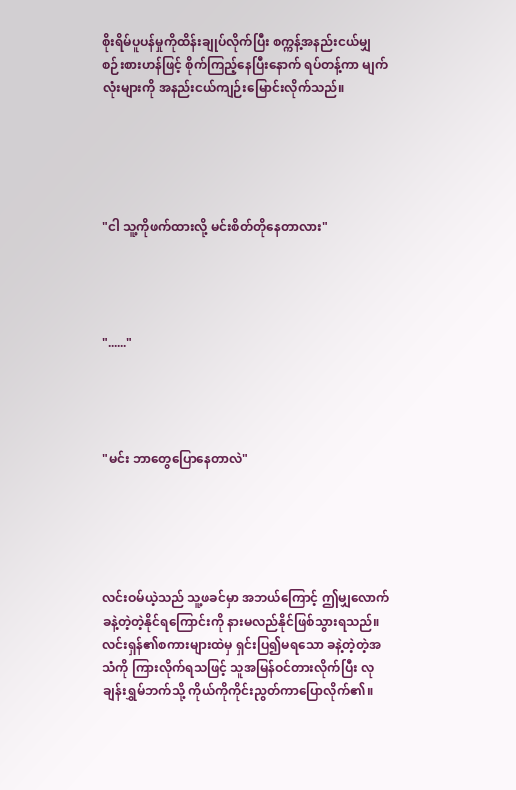စိုးရိမ်ပူပန်မှုကိုထိန်းချုပ်လိုက်ပြီး စက္ကန့်အနည်းငယ်မျှစဉ်းစားဟန်ဖြင့် စိုက်ကြည့်နေပြီးနောက် ရပ်တန့်ကာ မျက်လုံးများကို အနည်းငယ်ကျဉ်းမြောင်းလိုက်သည်။





"ငါ သူ့ကိုဖက်ထားလို့ မင်းစိတ်တိုနေတာလား"




"......"




"မင်း ဘာတွေပြောနေတာလဲ"





လင်းဝမ်ယဲ့သည် သူ့ဖခင်မှာ အဘယ်ကြောင့် ဤမျှလောက်ခနဲ့တဲ့တဲ့နိုင်ရကြောင်းကို နားမလည်နိုင်ဖြစ်သွားရသည်။ လင်းရှန်၏စကားများထဲမှ ရှင်းပြ၍မရသော ခနဲ့တဲ့တဲ့အသံကို ကြားလိုက်ရသဖြင့် သူအမြန်ဝင်တားလိုက်ပြီး လုချန်းရွှမ်ဘက်သို့ ကိုယ်ကိုကိုင်းညွတ်ကာပြောလိုက်၏။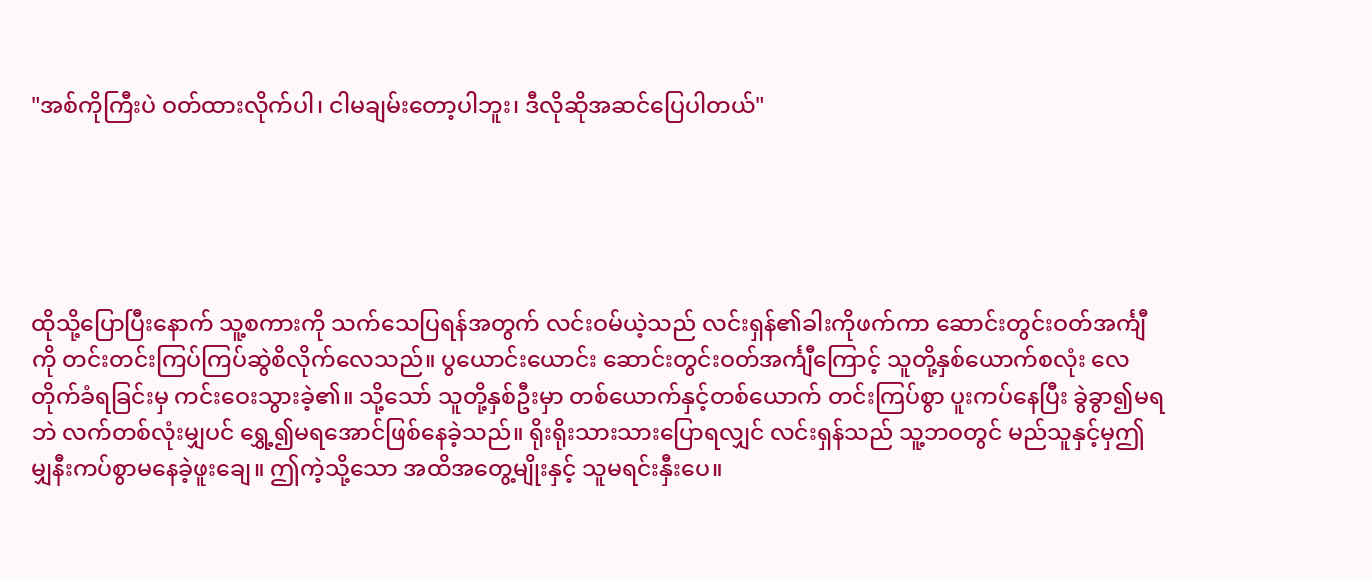"အစ်ကိုကြီးပဲ ဝတ်ထားလိုက်ပါ၊ ငါမချမ်းတော့ပါဘူး၊ ဒီလိုဆိုအဆင်ပြေပါတယ်"





ထိုသို့ပြောပြီးနောက် သူ့စကားကို သက်သေပြရန်အတွက် လင်းဝမ်ယဲ့သည် လင်းရှန်၏ခါးကိုဖက်ကာ ဆောင်းတွင်းဝတ်အင်္ကျီကို တင်းတင်းကြပ်ကြပ်ဆွဲစိလိုက်လေသည်။ ပွယောင်းယောင်း ဆောင်းတွင်းဝတ်အင်္ကျီကြောင့် သူတို့နှစ်ယောက်စလုံး လေတိုက်ခံရခြင်းမှ ကင်းဝေးသွားခဲ့၏။ သို့သော် သူတို့နှစ်ဦးမှာ တစ်ယောက်နှင့်တစ်ယောက် တင်းကြပ်စွာ ပူးကပ်နေပြီး ခွဲခွာ၍မရဘဲ လက်တစ်လုံးမျှပင် ရွှေ့၍မရအောင်ဖြစ်နေခဲ့သည်။ ရိုးရိုးသားသားပြောရလျှင် လင်းရှန်သည် သူ့ဘဝတွင် မည်သူနှင့်မှဤမျှနီးကပ်စွာမနေခဲ့ဖူးချေ။ ဤကဲ့သို့သော အထိအတွေ့မျိုးနှင့် သူမရင်းနှီးပေ။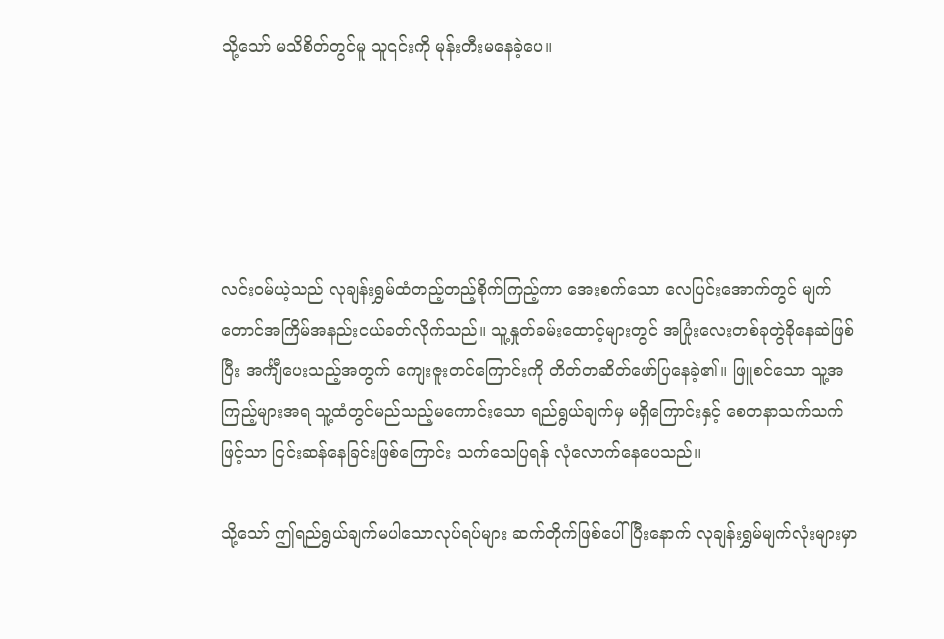သို့သော် မသိစိတ်တွင်မူ သူ၎င်းကို မုန်းတီးမနေခဲ့ပေ။





လင်းဝမ်ယဲ့သည် လုချန်းရွှမ်ထံတည့်တည့်စိုက်ကြည့်ကာ အေးစက်သော လေပြင်းအောက်တွင် မျက်တောင်အကြိမ်အနည်းငယ်ခတ်လိုက်သည်။ သူ့နှုတ်ခမ်းထောင့်များတွင် အပြုံးလေးတစ်ခုတွဲခိုနေဆဲဖြစ်ပြီး အင်္ကျီပေးသည့်အတွက် ကျေးဇူးတင်ကြောင်းကို တိတ်တဆိတ်ဖော်ပြနေခဲ့၏။ ဖြူစင်သော သူ့အကြည့်များအရ သူ့ထံတွင်မည်သည့်မကောင်းသော ရည်ရွယ်ချက်မှ မရှိကြောင်းနှင့် စေတနာသက်သက်ဖြင့်သာ ငြင်းဆန်နေခြင်းဖြစ်ကြောင်း သက်သေပြရန် လုံလောက်နေပေသည်။

သို့သော် ဤရည်ရွယ်ချက်မပါသောလုပ်ရပ်များ ဆက်တိုက်ဖြစ်ပေါ်ပြီးနောက် လုချန်းရွှမ်မျက်လုံးများမှာ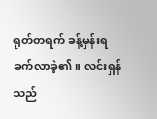ရုတ်တရက် ခန့်မှန်းရခက်လာခဲ့၏။ လင်းရှန်သည်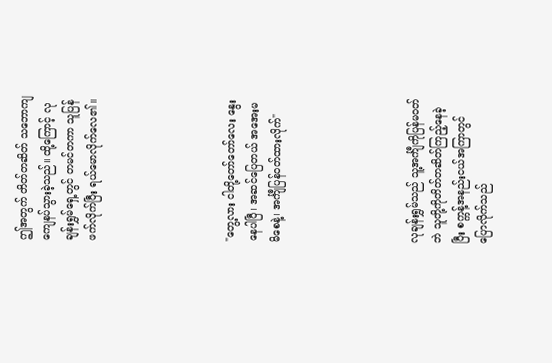ဤအတွက် တိတ်တဆိတ် သဘောကျကျေနပ်သွားခဲ့သည်။ ထို့ကြောင့် လုချန်းရွှမ်ရှေ့တွင် တမင်တကာ သူပြန်ဖက်လိုက်ပြီး ရယ်မောလိုက်လေ၏။





"တွေ့လား ငါတို့တော်တော်လေး နွေးနေပါပြီ၊ အဆင်ပြေတယ် အအေးမမိစေနဲ့၊ အင်္ကျီပြန်ဝတ်ထားလိုက်"





လုချန်းရွှမ်သည် သူ့အင်္ကျီကိုပြန်မဝတ်ဘဲ သူတို့ကိုတိတ်တဆိတ်ကြည့်နေခဲ့ပြီး စက္ကန့်အနည်းငယ်အကြာတွင် ပြောလိုက်သည်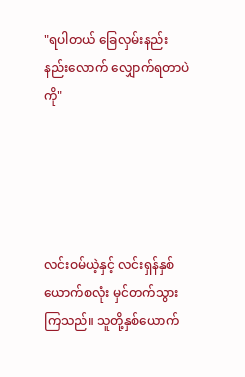"ရပါတယ် ခြေလှမ်းနည်းနည်းလောက် လျှောက်ရတာပဲကို"





လင်းဝမ်ယဲ့နှင့် လင်းရှန်နှစ်ယောက်စလုံး မှင်တက်သွားကြသည်။ သူတို့နှစ်ယောက်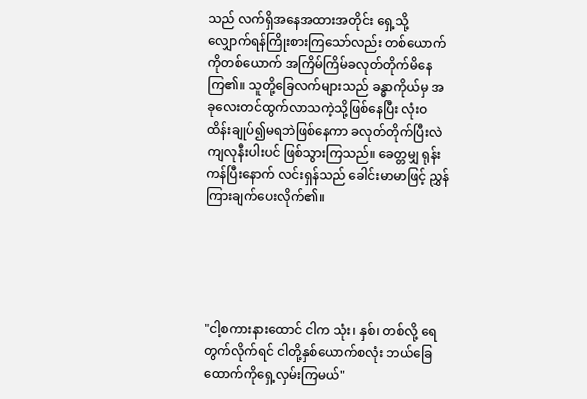သည် လက်ရှိအနေအထားအတိုင်း ရှေ့သို့လျှောက်ရန်ကြိုးစားကြသော်လည်း တစ်ယောက်ကိုတစ်ယောက် အကြိမ်ကြိမ်ခလုတ်တိုက်မိနေကြ၏။ သူတို့ခြေလက်များသည် ခန္ဓာကိုယ်မှ အခုလေးတင်ထွက်လာသကဲ့သို့ဖြစ်နေပြီး လုံးဝထိန်းချုပ်၍မရဘဲဖြစ်နေကာ ခလုတ်တိုက်ပြီးလဲကျလုနီးပါးပင် ဖြစ်သွားကြသည်။ ခေတ္တမျှ ရုန်းကန်ပြီးနောက် လင်းရှန်သည် ခေါင်းမာမာဖြင့် ညွှန်ကြားချက်ပေးလိုက်၏။





"ငါ့စကားနားထောင် ငါက သုံး၊ နှစ်၊ တစ်လို့ ရေတွက်လိုက်ရင် ငါတို့နှစ်ယောက်စလုံး ဘယ်ခြေထောက်ကိုရှေ့လှမ်းကြမယ်"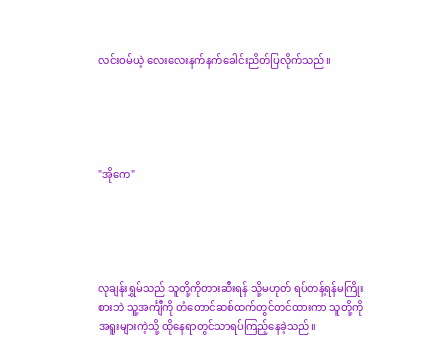လင်းဝမ်ယဲ့ လေးလေးနက်နက်ခေါင်းညိတ်ပြလိုက်သည်။





"အိုကေ"





လုချန်းရွှမ်သည် သူတို့ကိုတားဆီးရန် သို့မဟုတ် ရပ်တန့်ရန်မကြိုးစားဘဲ သူ့အင်္ကျီကို တံတောင်ဆစ်ထက်တွင်တင်ထားကာ သူတို့ကိုအရူးများကဲ့သို့ ထိုနေရာတွင်သာရပ်ကြည့်နေခဲ့သည်။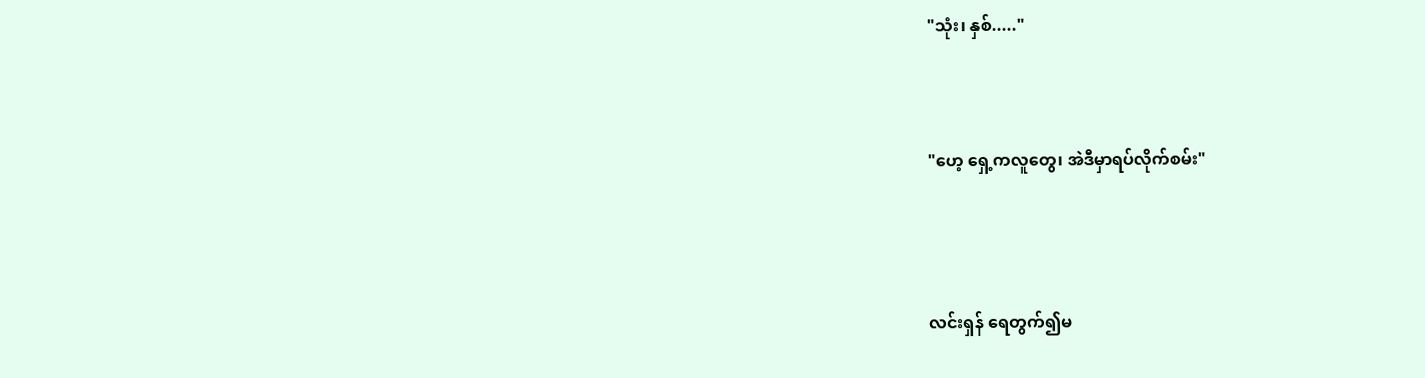"သုံး၊ နှစ်....."




"ဟေ့ ရှေ့ကလူတွေ၊ အဲဒီမှာရပ်လိုက်စမ်း"





လင်းရှန် ရေတွက်၍မ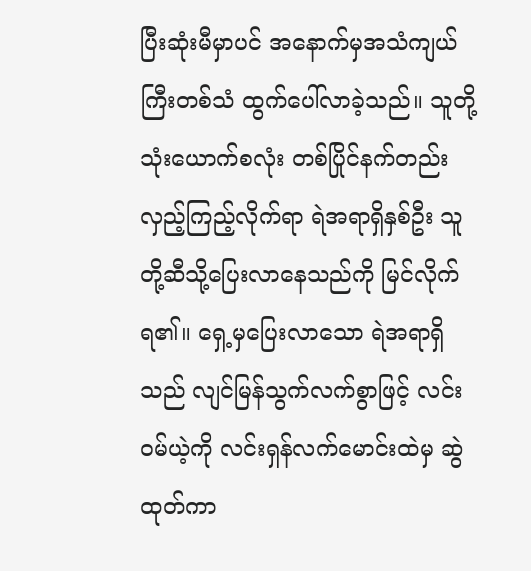ပြီးဆုံးမီမှာပင် အနောက်မှအသံကျယ်ကြီးတစ်သံ ထွက်ပေါ်လာခဲ့သည်။ သူတို့သုံးယောက်စလုံး တစ်ပြိုင်နက်တည်း လှည့်ကြည့်လိုက်ရာ ရဲအရာရှိနှစ်ဦး သူတို့ဆီသို့ပြေးလာနေသည်ကို မြင်လိုက်ရ၏။ ရှေ့မှပြေးလာသော ရဲအရာရှိသည် လျင်မြန်သွက်လက်စွာဖြင့် လင်းဝမ်ယဲ့ကို လင်းရှန်လက်မောင်းထဲမှ ဆွဲထုတ်ကာ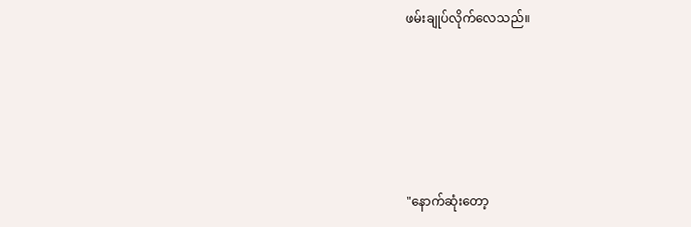ဖမ်းချုပ်လိုက်လေသည်။





"နောက်ဆုံးတော့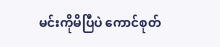မင်းကိုမိပြီပဲ ကောင်စုတ်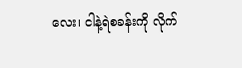လေး၊ ငါနဲ့ရဲစခန်းကို လိုက်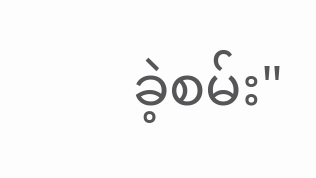ခဲ့စမ်း"